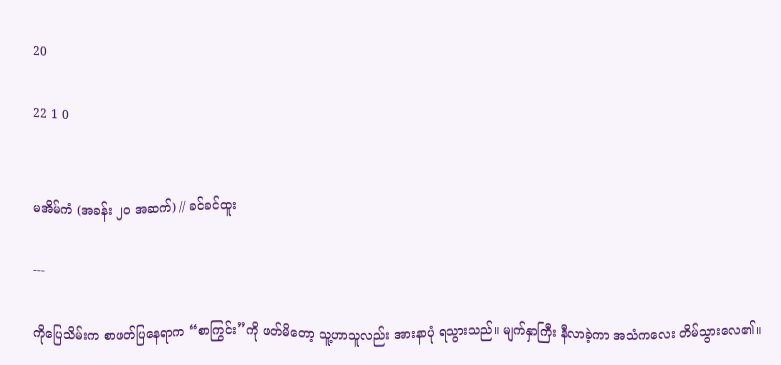20

22 1 0


မအိမ်ကံ (အခန်း ၂၀ အဆက်) // ခင်ခင်ထူး

---

ကိုပြေသိမ်းက စာဖတ်ပြနေရာက “စာကြွင်း”ကို ဖတ်မိတော့ သူ့ဟာသူလည်း အားနာပုံ ရသွားသည်။ မျက်နှာကြီး နီလာခဲ့ကာ အသံကလေး တိမ်သွားလေ၏။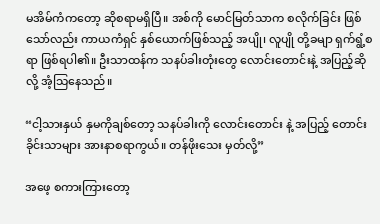မအိမ်ကံကတော့ ဆိုစရာမရှိပြီ။ အစ်ကို မောင်မြတ်သာက စလိုက်ခြင်း ဖြစ်သော်လည်း ကာယကံရှင် နှစ်ယောက်ဖြစ်သည့် အပျို၊ လူပျို တို့ခမျာ ရှက်ရွံ့စရာ ဖြစ်ရပါ၏။ ဦးသာထန်က သနပ်ခါးတုံးတွေ လောင်းတောင်းနဲ့ အပြည့်ဆိုလို့ အံ့သြနေသည်။

“ငါ့သားနှယ် နှမကိုချစ်တော့ သနပ်ခါးကို လောင်းတောင်း နဲ့ အပြည့် တောင်းခိုင်းသာများ အားနာစရာကွယ်။ တန်ဖိုးသေး မှတ်လို့”

အဖေ့ စကားကြားတော့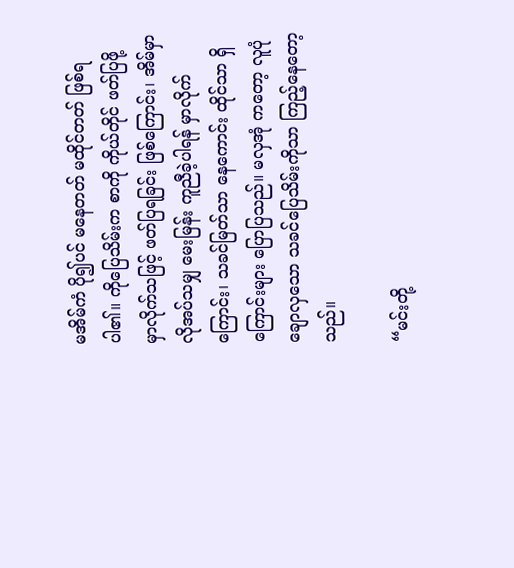မအိမ်ကံ ပို၍ပင် မနေတတ် မထိုင်တတ် ဖြစ်ရပါ၏။ ကိုပြေသိမ်းက စာကို ကိုယ်တိုင် ဖတ်ပြဖို့ မှာလိုက်သဖြင့် ဖတ်ပြရခြင်း ဖြစ်ကြောင်း၊ အိမ်မှာ လိုအပ်သမျှ မေးမြန်း ကူညီခဲ့ပါရန် မှာလိုက်ကြောင်း၊ သခင်မြတ်သာ နေကောင်း ထိုင်သာ ရှိကြောင်းများ ပြောပြသည်။ မလှအုံ ကတော့ လူပုံချောလှသော သခင်ပြေသိမ်းကိုသာ ကြည့်နေတော့သည်။

“မင်းတို့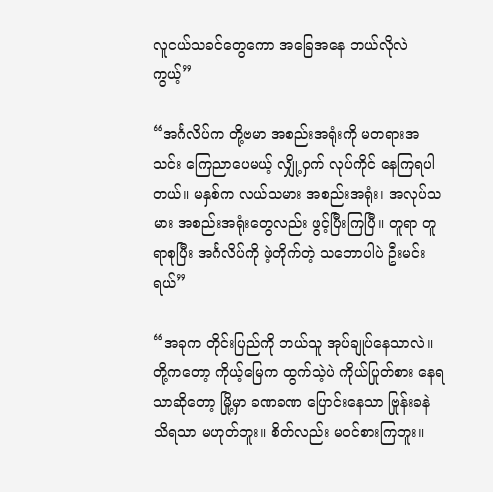လူငယ်သခင်တွေကော အခြေအနေ ဘယ်လိုလဲကွယ့်”

“အင်္ဂလိပ်က တို့ဗမာ အစည်းအရုံးကို မတရားအသင်း ကြေညာပေမယ့် လျှို့ဝှက် လုပ်ကိုင် နေကြရပါတယ်။ မနှစ်က လယ်သမား အစည်းအရုံး၊ အလုပ်သမား အစည်းအရုံးတွေလည်း ဖွင့်ပြီးကြပြီ။ တူရာ တူရာစုပြီး အင်္ဂလိပ်ကို ဖဲ့တိုက်တဲ့ သဘောပါပဲ ဦးမင်းရယ်”

“အခုက တိုင်းပြည်ကို ဘယ်သူ အုပ်ချုပ်နေသာလဲ။ တို့ကတော့ ကိုယ့်မြေက ထွက်သဲ့ပဲ ကိုယ်ပြုတ်စား နေရသာဆိုတော့ မြို့မှာ ခဏခဏ ပြောင်းနေသာ ဗြုန်းခနဲ သိရသာ မဟုတ်ဘူး။ စိတ်လည်း မဝင်စားကြဘူး။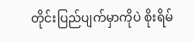တိုင်းပြည်ပျက်မှာကိုပဲ စိုးရိမ်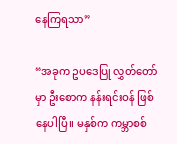နေကြရသာ”

“အခုက ဥပဒေပြု လွှတ်တော်မှာ ဦးစောက နန်းရင်းဝန် ဖြစ်နေပါပြီ။ မနှစ်က ကမ္ဘာစစ်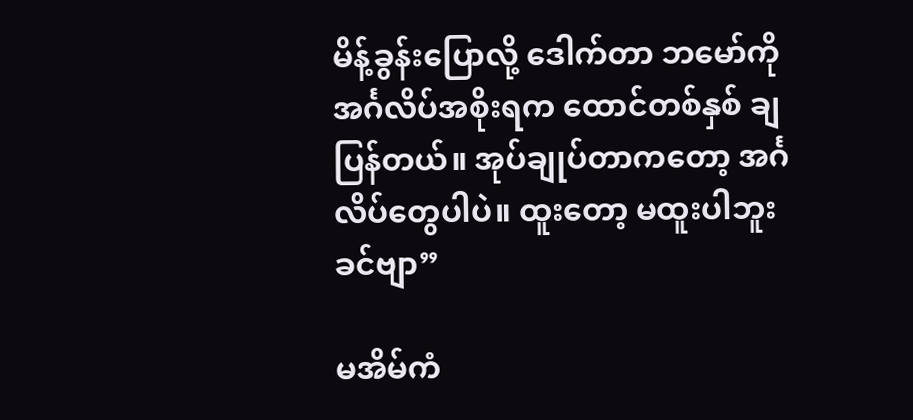မိန့်ခွန်းပြောလို့ ဒေါက်တာ ဘမော်ကို အင်္ဂလိပ်အစိုးရက ထောင်တစ်နှစ် ချပြန်တယ်။ အုပ်ချုပ်တာကတော့ အင်္ဂလိပ်တွေပါပဲ။ ထူးတော့ မထူးပါဘူးခင်ဗျာ”

မအိမ်ကံ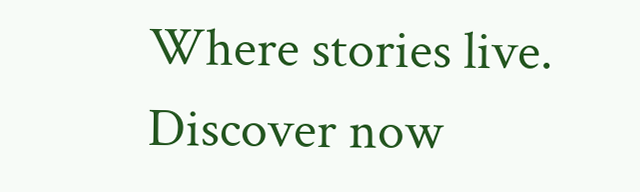Where stories live. Discover now